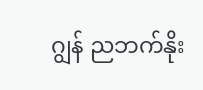ဂျွန် ညဘက်နိုး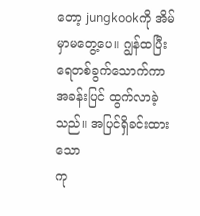တော့ jungkookကို အိမ်မှာမတွေ့ပေ။ ဂျွန်ထပြီး ရေတစ်ခွက်သောက်ကာ အခန်းပြင် ထွက်လာခဲ့သည်။ အပြင်ရှိခင်းထားသော
ကု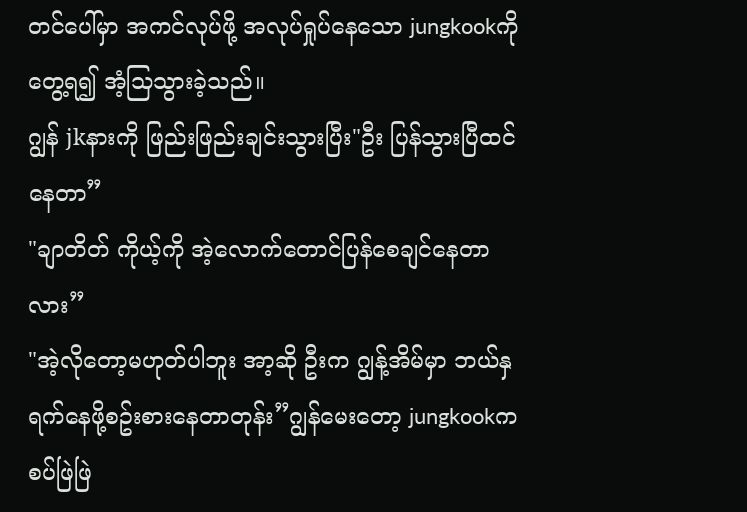တင်ပေါ်မှာ အကင်လုပ်ဖို့ အလုပ်ရှုပ်နေသော jungkookကိုတွေ့ရ၍ အံ့သြသွားခဲ့သည်။
ဂျွန် jkနားကို ဖြည်းဖြည်းချင်းသွားပြီး"ဦး ပြန်သွားပြီထင်နေတာ”
"ချာတိတ် ကိုယ့်ကို အဲ့လောက်တောင်ပြန်စေချင်နေတာလား”
"အဲ့လိုတော့မဟုတ်ပါဘူး အာ့ဆို ဦးက ဂျွန့်အိမ်မှာ ဘယ်နှရက်နေဖို့စဥ်းစားနေတာတုန်း”ဂျွန်မေးတော့ jungkookက စပ်ဖြဲဖြဲ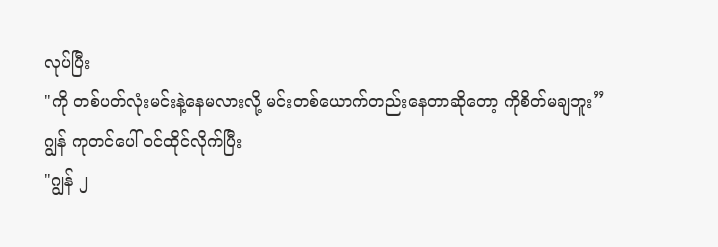လုပ်ပြီး
"ကို တစ်ပတ်လုံးမင်းနဲ့နေမလားလို့ မင်းတစ်ယောက်တည်းနေတာဆိုတော့ ကိုစိတ်မချဘူး”
ဂျွန် ကုတင်ပေါ် ဝင်ထိုင်လိုက်ပြီး
"ဂျွန် ၂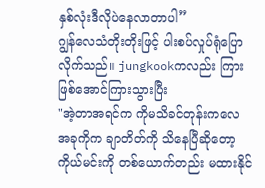နှစ်လုံးဒီလိုပဲနေလာတာပါ”
ဂျွန်လေသံတိုးတိုးဖြင့် ပါးစပ်လှုပ်ရုံပြောလိုက်သည်။ jungkookကလည်း ကြားဖြစ်အောင်ကြားသွားပြီး
"အဲ့တာအရင်က ကိုမသိခင်တုန်းကလေ အခုကိုက ချာတိတ်ကို သိနေပြီဆိုတော့ ကိုယ်မင်းကို တစ်ယောက်တည်း မထားနိုင်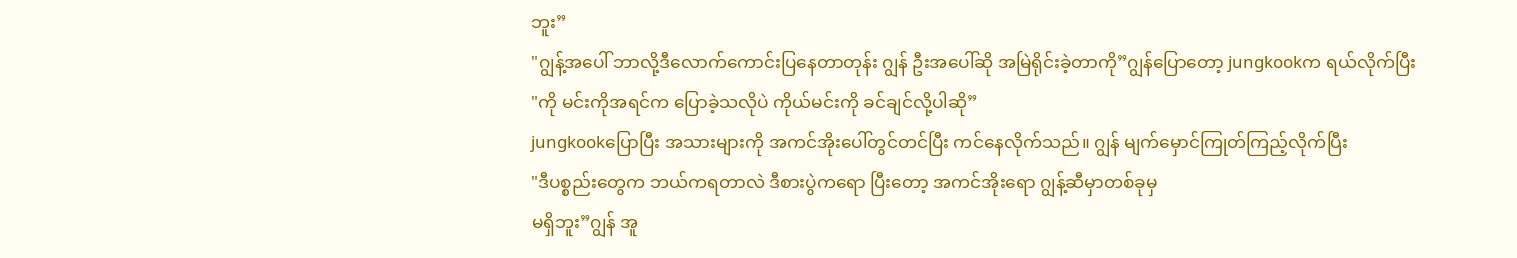ဘူး”
"ဂျွန့်အပေါ် ဘာလို့ဒီလောက်ကောင်းပြနေတာတုန်း ဂျွန် ဦးအပေါ်ဆို အမြဲရိုင်းခဲ့တာကို”ဂျွန်ပြောတော့ jungkookက ရယ်လိုက်ပြီး
"ကို မင်းကိုအရင်က ပြောခဲ့သလိုပဲ ကိုယ်မင်းကို ခင်ချင်လို့ပါဆို”
jungkookပြောပြီး အသားများကို အကင်အိုးပေါ်တွင်တင်ပြီး ကင်နေလိုက်သည်။ ဂျွန် မျက်မှောင်ကြုတ်ကြည့်လိုက်ပြီး
"ဒီပစ္စည်းတွေက ဘယ်ကရတာလဲ ဒီစားပွဲကရော ပြီးတော့ အကင်အိုးရော ဂျွန့်ဆီမှာတစ်ခုမှ
မရှိဘူး”ဂျွန် အူ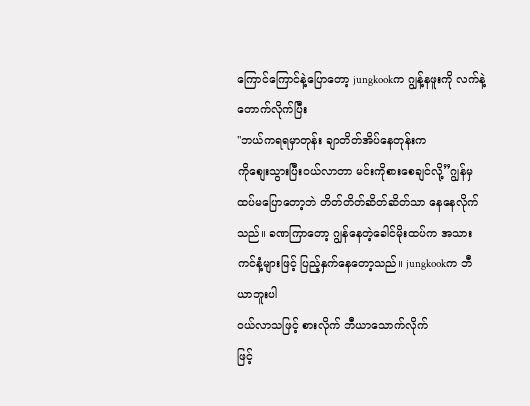ကြောင်ကြောင်နဲ့ပြောတော့ jungkookက ဂျွန့်နဖူးကို လက်နဲ့တောက်လိုက်ပြီး
"ဘယ်ကရရမှာတုန်း ချာတိတ်အိပ်နေတုန်းက
ကိုစျေးသွားပြီးဝယ်လာတာ မင်းကိုစားစေချင်လို့”ဂျွန်မှ ထပ်မပြောတော့ဘဲ တိတ်တိတ်ဆိတ်ဆိတ်သာ နေနေလိုက်သည်။ ခဏကြာတော့ ဂျွန်နေတဲ့ခေါင်မိုးထပ်က အသားကင်နံ့များဖြင့် ပြည့်နှက်နေတော့သည်။ jungkookက ဘီယာဘူးပါ
ဝယ်လာသဖြင့် စားလိုက် ဘီယာသောက်လိုက်
ဖြင့်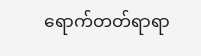ရောက်တတ်ရာရာ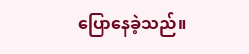ပြောနေခဲ့သည်။